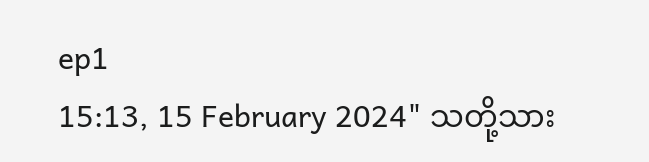ep1
15:13, 15 February 2024" သတို့သား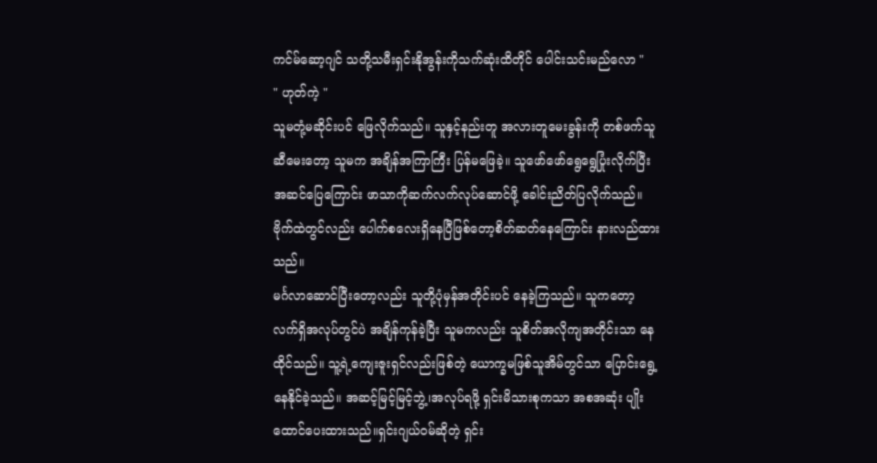ကင်မ်ဆော့ဂျင် သတို့သမီးရှင်းနိုအွန်းကိုသက်ဆုံးထိတိုင် ပေါင်းသင်းမည်လော "
" ဟုတ်ကဲ့ "
သူမတုံ့မဆိုင်းပင် ဖြေလိုက်သည်။ သူနှင့်နည်းတူ အလားတူမေးခွန်းကို တစ်ဖက်သူဆီမေးတော့ သူမက အချိန်အကြာကြီး ပြန်မဖြေခဲ့။ သူဖော်ဖော်ရွေရွေပြုံးလိုက်ပြီး အဆင်ပြေကြောင်း ဖာသာကိုဆက်လက်လုပ်ဆောင်ဖို့ ခေါင်းညိတ်ပြလိုက်သည်။ဗိုက်ထဲတွင်လည်း ပေါက်စလေးရှိနေပြီဖြစ်တော့စိတ်ဆတ်နေကြောင်း နားလည်ထားသည်။
မင်္ဂလာဆောင်ပြီးတော့လည်း သူတို့ပုံမှန်အတိုင်းပင် နေခဲ့ကြသည်။ သူကတော့ လက်ရှိအလုပ်တွင်ပဲ အချိန်ကုန်ခဲ့ပြီး သူမကလည်း သူစိတ်အလိုကျအတိုင်းသာ နေထိုင်သည်။ သူ့ရဲ့ကျေးဇူးရှင်လည်းဖြစ်တဲ့ ယောက္ခမဖြစ်သူအိမ်တွင်သာ ပြောင်းရွေ့နေနိုင်ခဲ့သည်။ အဆင့်မြင့်မြင့်ဘွဲ့၊အလုပ်ရဖို့ ရှင်းမိသားစုကသာ အစအဆုံး ပျိုးထောင်ပေးထားသည်။ရှင်းဂျယ်ဝမ်ဆိုတဲ့ ရှင်း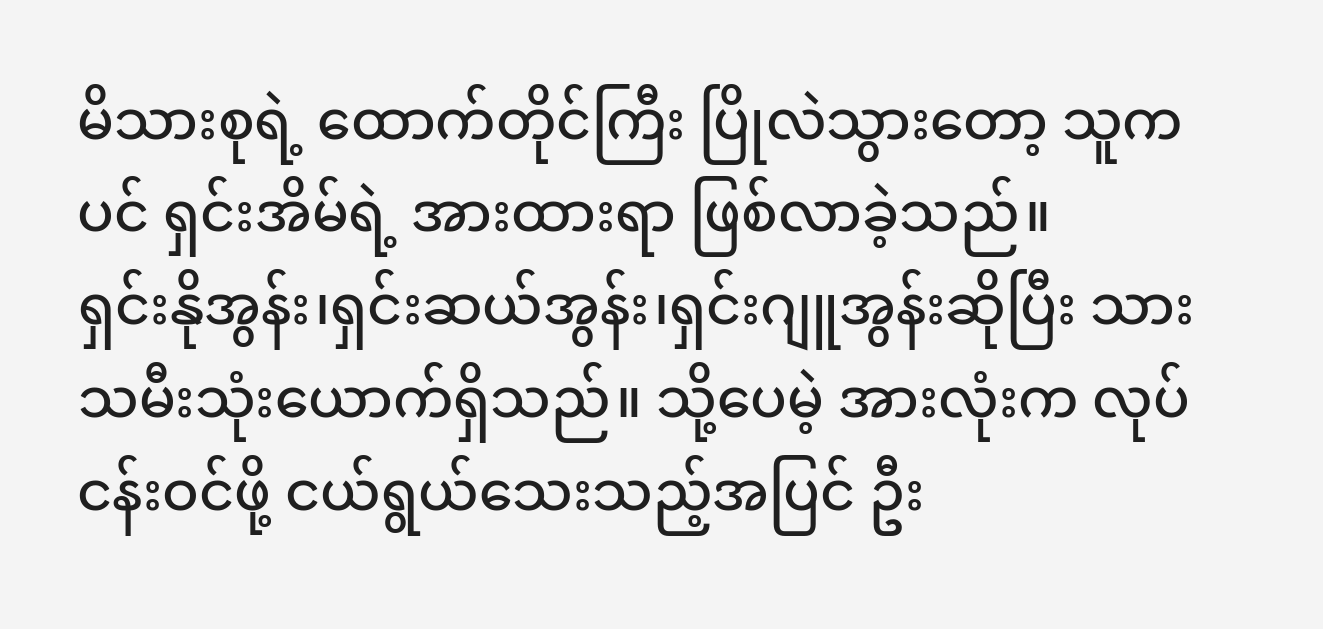မိသားစုရဲ့ ထောက်တိုင်ကြီး ပြိုလဲသွားတော့ သူကပင် ရှင်းအိမ်ရဲ့ အားထားရာ ဖြစ်လာခဲ့သည်။
ရှင်းနိုအွန်း၊ရှင်းဆယ်အွန်း၊ရှင်းဂျူအွန်းဆိုပြီး သားသမီးသုံးယောက်ရှိသည်။ သို့ပေမဲ့ အားလုံးက လုပ်ငန်းဝင်ဖို့ ငယ်ရွယ်သေးသည့်အပြင် ဦး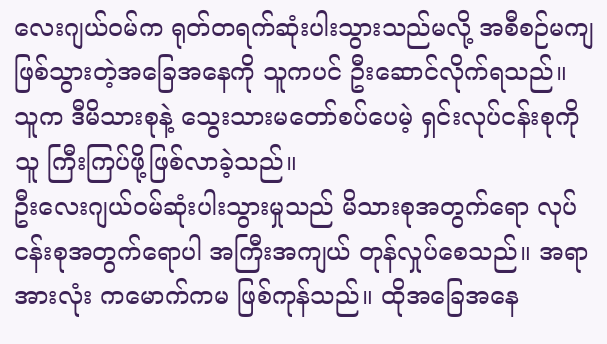လေးဂျယ်ဝမ်က ရုတ်တရက်ဆုံးပါးသွားသည်မလို့ အစီစဉ်မကျဖြစ်သွားတဲ့အခြေအနေကို သူကပင် ဦးဆောင်လိုက်ရသည်။ သူက ဒီမိသားစုနဲ့ သွေးသားမတော်စပ်ပေမဲ့ ရှင်းလုပ်ငန်းစုကို သူ ကြီးကြပ်ဖို့ဖြစ်လာခဲ့သည်။
ဦးလေးဂျယ်ဝမ်ဆုံးပါးသွားမှုသည် မိသားစုအတွက်ရော လုပ်ငန်းစုအတွက်ရောပါ အကြီးအကျယ် တုန်လှုပ်စေသည်။ အရာအားလုံး ကမောက်ကမ ဖြစ်ကုန်သည်။ ထိုအခြေအနေ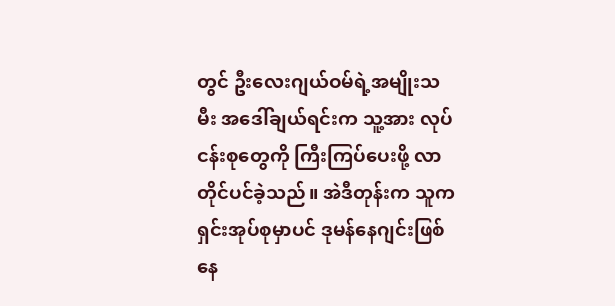တွင် ဦးလေးဂျယ်ဝမ်ရဲ့အမျိုးသမီး အဒေါ်ချယ်ရင်းက သူ့အား လုပ်ငန်းစုတွေကို ကြီးကြပ်ပေးဖို့ လာတိုင်ပင်ခဲ့သည်။ အဲဒီတုန်းက သူက ရှင်းအုပ်စုမှာပင် ဒုမန်နေဂျင်းဖြစ်နေ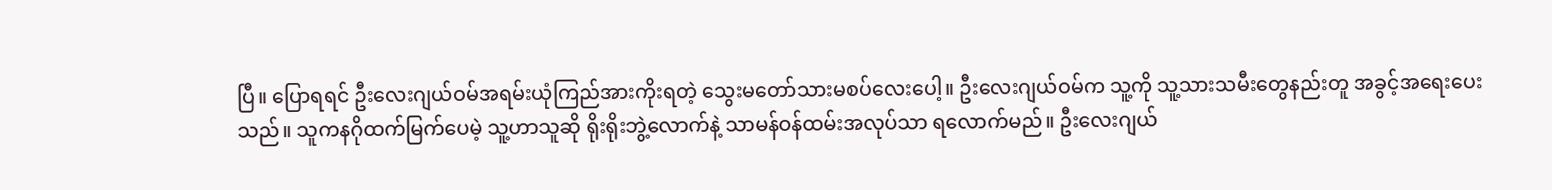ပြီ။ ပြောရရင် ဦးလေးဂျယ်ဝမ်အရမ်းယုံကြည်အားကိုးရတဲ့ သွေးမတော်သားမစပ်လေးပေါ့။ ဦးလေးဂျယ်ဝမ်က သူ့ကို သူ့သားသမီးတွေနည်းတူ အခွင့်အရေးပေးသည်။ သူကနဂိုထက်မြက်ပေမဲ့ သူ့ဟာသူဆို ရိုးရိုးဘွဲ့လောက်နဲ့ သာမန်ဝန်ထမ်းအလုပ်သာ ရလောက်မည်။ ဦးလေးဂျယ်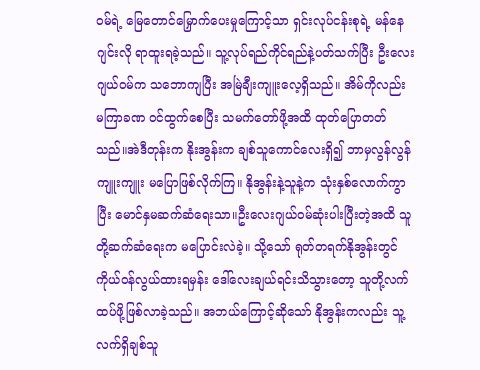ဝမ်ရဲ့ မြေတောင်မြှောက်ပေးမှုကြောင့်သာ ရှင်းလုပ်ငန်းစုရဲ့ မန်နေဂျင်းလို ရာထူးရခဲ့သည်။ သူ့လုပ်ရည်ကိုင်ရည်နဲ့ပတ်သက်ပြီး ဦးလေးဂျယ်ဝမ်က သဘောကျပြီး အမြဲချီးကျူးလေ့ရှိသည်။ အိမ်ကိုလည်း မကြာခဏ ဝင်ထွက်စေပြီး သမက်တော်ဖို့အထိ ထုတ်ပြောတတ်သည်။အဲဒီတုန်းက နိုးအွန်းက ချစ်သူကောင်လေးရှိ၍ ဘာမှလွန်လွန်ကျူးကျူး မပြောဖြစ်လိုက်ကြ။ နိုအွန်းနဲ့သူနဲ့က သုံးနှစ်လောက်ကွာပြီး မောင်နှမဆက်ဆံရေးသာ။ဦးလေးဂျယ်ဝမ်ဆုံးပါးပြီးတဲ့အထိ သူတို့ဆက်ဆံရေးက မပြောင်းလဲခဲ့။ သို့သော် ရုတ်တရက်နိုအွန်းတွင် ကိုယ်ဝန်လွယ်ထားရမှန်း ဒေါ်လေးချယ်ရင်းသိသွားတော့ သူတို့လက်ထပ်ဖို့ဖြစ်လာခဲ့သည်။ အဘယ်ကြောင့်ဆိုသော် နိုအွန်းကလည်း သူ့လက်ရှိချစ်သူ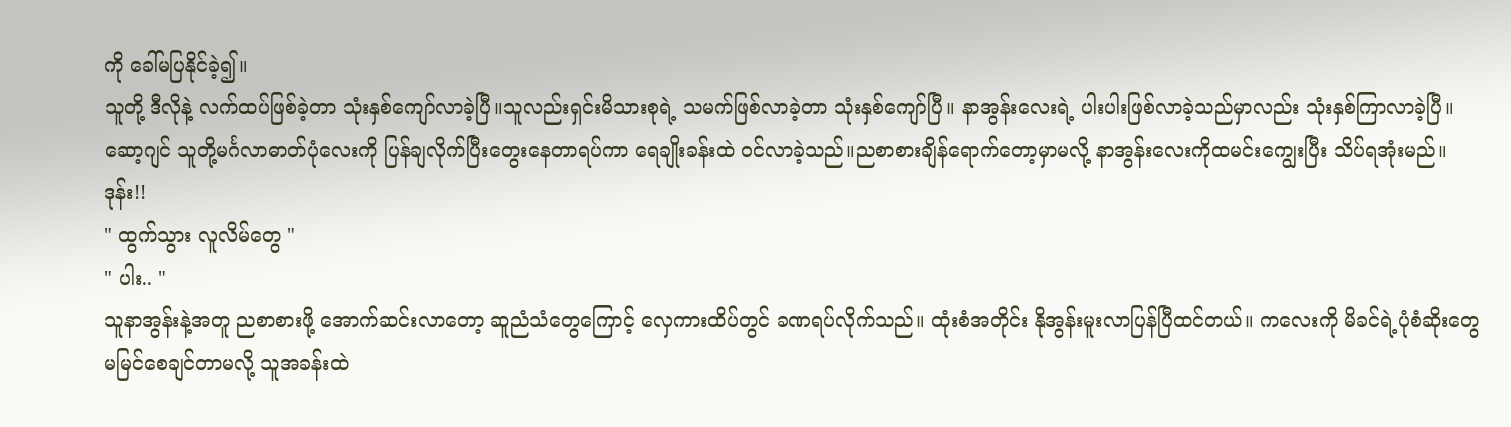ကို ခေါ်မပြနိုင်ခဲ့၍။
သူတို့ ဒီလိုနဲ့ လက်ထပ်ဖြစ်ခဲ့တာ သုံးနှစ်ကျော်လာခဲ့ပြီ။သူလည်းရှင်းမိသားစုရဲ့ သမက်ဖြစ်လာခဲ့တာ သုံးနှစ်ကျော်ပြီ။ နာအွန်းလေးရဲ့ ပါးပါးဖြစ်လာခဲ့သည်မှာလည်း သုံးနှစ်ကြာလာခဲ့ပြီ။
ဆော့ဂျင် သူတို့မင်္ဂလာဓာတ်ပုံလေးကို ပြန်ချလိုက်ပြီးတွေးနေတာရပ်ကာ ရေချိုးခန်းထဲ ဝင်လာခဲ့သည်။ညစာစားချိန်ရောက်တော့မှာမလို့ နာအွန်းလေးကိုထမင်းကျွေးပြီး သိပ်ရအုံးမည်။
ဒုန်း!!
" ထွက်သွား လူလိမ်တွေ "
" ပါး.. "
သူနာအွန်းနဲ့အတူ ညစာစားဖို့ အောက်ဆင်းလာတော့ ဆူညံသံတွေကြောင့် လှေကားထိပ်တွင် ခဏရပ်လိုက်သည်။ ထုံးစံအတိုင်း နိုအွန်းမူးလာပြန်ပြီထင်တယ်။ ကလေးကို မိခင်ရဲ့ပုံစံဆိုးတွေ မမြင်စေချင်တာမလို့ သူအခန်းထဲ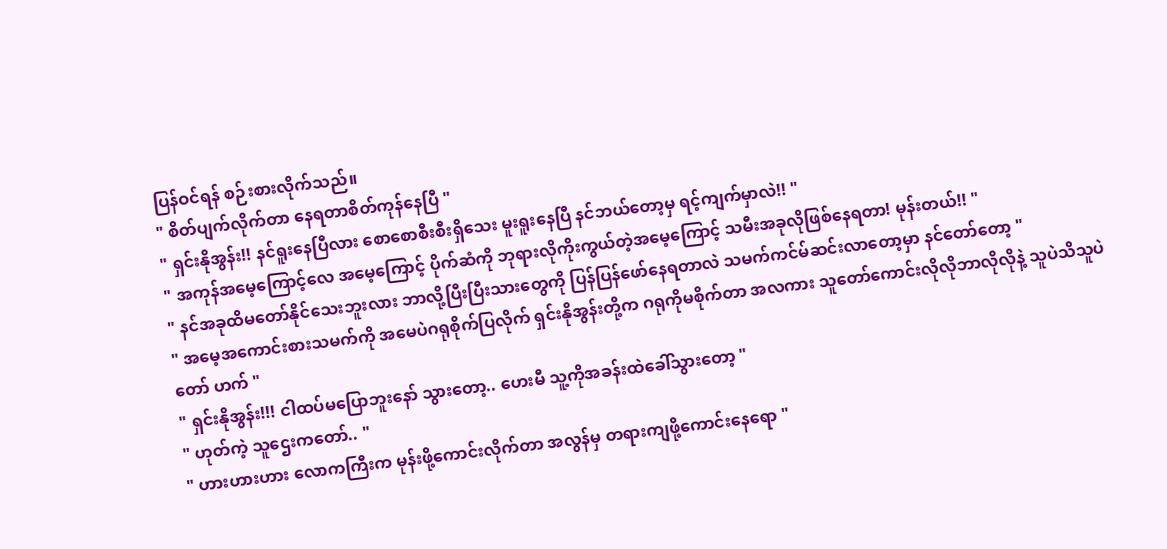ပြန်ဝင်ရန် စဉ်းစားလိုက်သည်။
" စိတ်ပျက်လိုက်တာ နေရတာစိတ်ကုန်နေပြီ "
" ရှင်းနိုအွန်း!! နင်ရူးနေပြီလား စောစောစီးစီးရှိသေး မူးရူးနေပြီ နင်ဘယ်တော့မှ ရင့်ကျက်မှာလဲ!! "
" အကုန်အမေ့ကြောင့်လေ အမေ့ကြောင့် ပိုက်ဆံကို ဘုရားလိုကိုးကွယ်တဲ့အမေ့ကြောင့် သမီးအခုလိုဖြစ်နေရတာ! မုန်းတယ်!! "
" နင်အခုထိမတော်နိုင်သေးဘူးလား ဘာလို့ပြီးပြီးသားတွေကို ပြန်ပြန်ဖော်နေရတာလဲ သမက်ကင်မ်ဆင်းလာတော့မှာ နင်တော်တော့ "
" အမေ့အကောင်းစားသမက်ကို အမေပဲဂရုစိုက်ပြလိုက် ရှင်းနိုအွန်းတို့က ဂရုကိုမစိုက်တာ အလကား သူတော်ကောင်းလိုလိုဘာလိုလိုနဲ့ သူပဲသိသူပဲတော် ဟက် "
" ရှင်းနိုအွန်း!!! ငါထပ်မပြောဘူးနော် သွားတော့.. ဟေးမီ သူ့ကိုအခန်းထဲခေါ်သွားတော့ "
" ဟုတ်ကဲ့ သူဌေးကတော်.. "
" ဟားဟားဟား လောကကြီးက မုန်းဖို့ကောင်းလိုက်တာ အလွန်မှ တရားကျဖို့ကောင်းနေရော "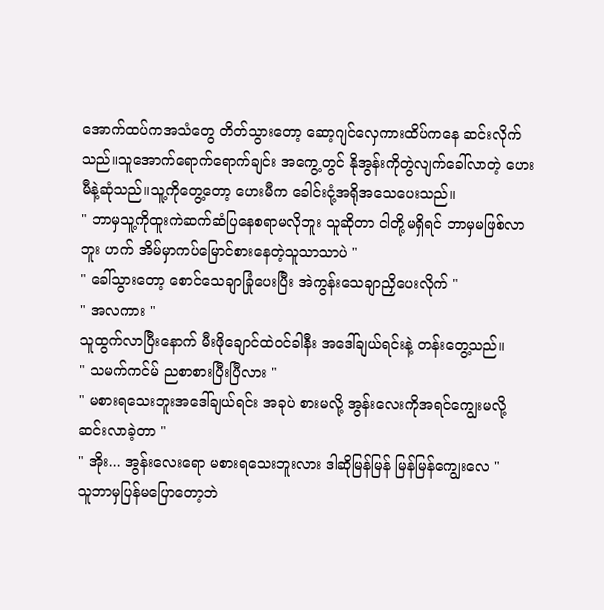အောက်ထပ်ကအသံတွေ တိတ်သွားတော့ ဆော့ဂျင်လှေကားထိပ်ကနေ ဆင်းလိုက်သည်။သူအောက်ရောက်ရောက်ချင်း အကွေ့တွင် နိုအွန်းကိုတွဲလျက်ခေါ်လာတဲ့ ဟေးမီနဲ့ဆုံသည်။သူ့ကိုတွေ့တော့ ဟေးမီက ခေါင်းငုံ့အရိုအသေပေးသည်။
" ဘာမှသူ့ကိုထူးကဲဆက်ဆံပြနေစရာမလိုဘူး သူဆိုတာ ငါတို့မရှိရင် ဘာမှမဖြစ်လာဘူး ဟက် အိမ်မှာကပ်မြောင်စားနေတဲ့သူသာသာပဲ "
" ခေါ်သွားတော့ စောင်သေချာခြုံပေးပြီး အဲကွန်းသေချာညှိပေးလိုက် "
" အလကား "
သူထွက်လာပြီးနောက် မီးဖိုချောင်ထဲဝင်ခါနီး အဒေါ်ချယ်ရင်းနဲ့ တန်းတွေ့သည်။
" သမက်ကင်မ် ညစာစားပြီးပြီလား "
" မစားရသေးဘူးအဒေါ်ချယ်ရင်း အခုပဲ စားမလို့ အွန်းလေးကိုအရင်ကျွေးမလို့ ဆင်းလာခဲ့တာ "
" အိုး... အွန်းလေးရော မစားရသေးဘူးလား ဒါဆိုမြန်မြန် မြန်မြန်ကျွေးလေ "
သူဘာမှပြန်မပြောတော့ဘဲ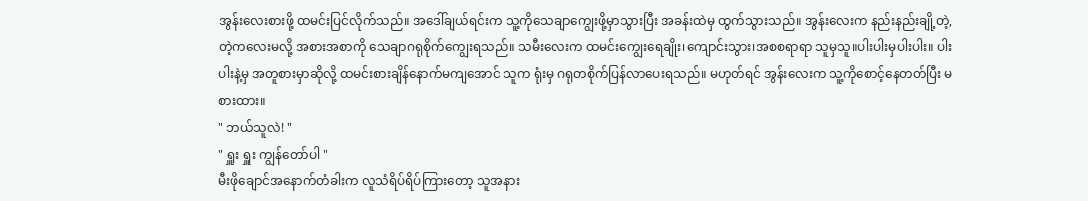အွန်းလေးစားဖို့ ထမင်းပြင်လိုက်သည်။ အဒေါ်ချယ်ရင်းက သူ့ကိုသေချာကျွေးဖို့မှာသွားပြီး အခန်းထဲမှ ထွက်သွားသည်။ အွန်းလေးက နည်းနည်းချို့တဲ့,တဲ့ကလေးမလို့ အစားအစာကို သေချာဂရုစိုက်ကျွေးရသည်။ သမီးလေးက ထမင်းကျွေးရေချိုး၊ကျောင်းသွား၊အစစရာရာ သူမှသူ။ပါးပါးမှပါးပါး။ ပါးပါးနဲ့မှ အတူစားမှာဆိုလို့ ထမင်းစားချိန်နောက်မကျအောင် သူက ရုံးမှ ဂရုတစိုက်ပြန်လာပေးရသည်။ မဟုတ်ရင် အွန်းလေးက သူ့ကိုစောင့်နေတတ်ပြီး မစားထား။
" ဘယ်သူလဲ! "
" ရှူး ရှူး ကျွန်တော်ပါ "
မီးဖိုချောင်အနောက်တံခါးက လူသံရိပ်ရိပ်ကြားတော့ သူအနား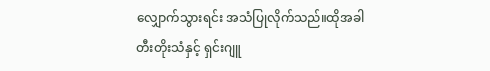လျှောက်သွားရင်း အသံပြုလိုက်သည်။ထိုအခါ တီးတိုးသံနှင့် ရှင်းဂျူ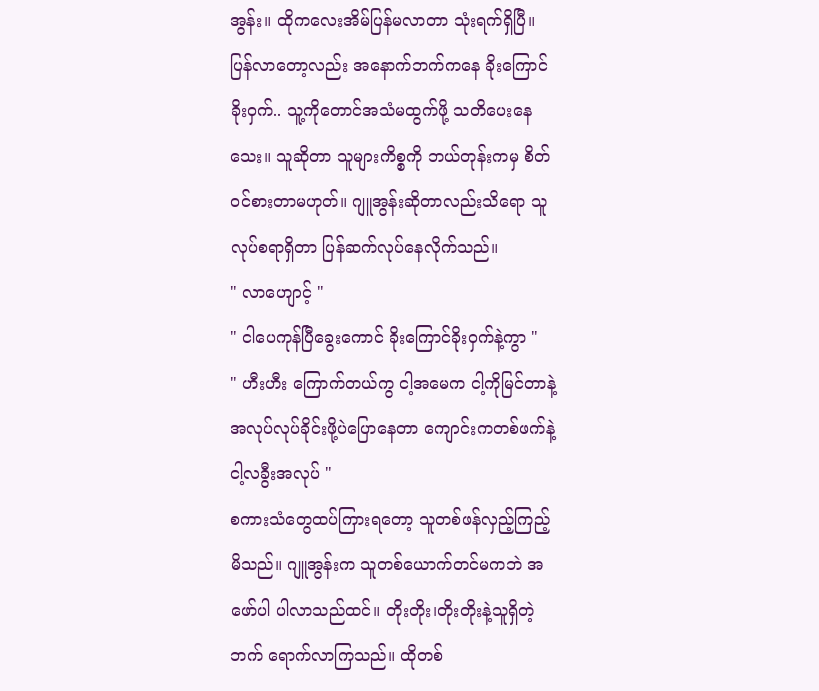အွန်း။ ထိုကလေးအိမ်ပြန်မလာတာ သုံးရက်ရှိပြီ။ ပြန်လာတော့လည်း အနောက်ဘက်ကနေ ခိုးကြောင်ခိုးဝှက်.. သူ့ကိုတောင်အသံမထွက်ဖို့ သတိပေးနေသေး။ သူဆိုတာ သူများကိစ္စကို ဘယ်တုန်းကမှ စိတ်ဝင်စားတာမဟုတ်။ ဂျူအွန်းဆိုတာလည်းသိရော သူလုပ်စရာရှိတာ ပြန်ဆက်လုပ်နေလိုက်သည်။
" လာဟျောင့် "
" ငါပေကုန်ပြီခွေးကောင် ခိုးကြောင်ခိုးဝှက်နဲ့ကွာ "
" ဟီးဟီး ကြောက်တယ်ကွ ငါ့အမေက ငါ့ကိုမြင်တာနဲ့ အလုပ်လုပ်ခိုင်းဖို့ပဲပြောနေတာ ကျောင်းကတစ်ဖက်နဲ့ ငါ့လခွီးအလုပ် "
စကားသံတွေထပ်ကြားရတော့ သူတစ်ဖန်လှည့်ကြည့်မိသည်။ ဂျူအွန်းက သူတစ်ယောက်တင်မကဘဲ အဖော်ပါ ပါလာသည်ထင်။ တိုးတိုး၊တိုးတိုးနဲ့သူရှိတဲ့ဘက် ရောက်လာကြသည်။ ထိုတစ်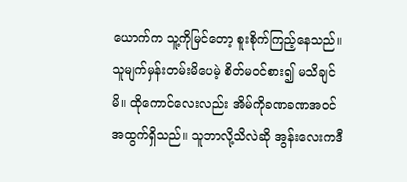ယောက်က သူ့ကိုမြင်တော့ စူးစိုက်ကြည့်နေသည်။ သူမျက်မှန်းတမ်းမိပေမဲ့ စိတ်မဝင်စား၍ မသိချင်မိ။ ထိုကောင်လေးလည်း အိမ်ကိုခဏခဏအဝင်အထွက်ရှိသည်။ သူဘာလို့သိလဲဆို အွန်းလေးကဒီ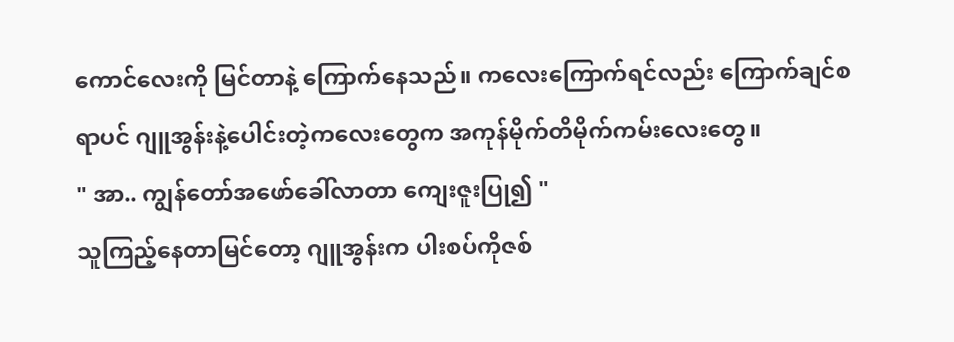ကောင်လေးကို မြင်တာနဲ့ ကြောက်နေသည်။ ကလေးကြောက်ရင်လည်း ကြောက်ချင်စရာပင် ဂျူအွန်းနဲ့ပေါင်းတဲ့ကလေးတွေက အကုန်မိုက်တိမိုက်ကမ်းလေးတွေ။
" အာ.. ကျွန်တော်အဖော်ခေါ်လာတာ ကျေးဇူးပြု၍ "
သူကြည့်နေတာမြင်တော့ ဂျူအွန်းက ပါးစပ်ကိုဇစ်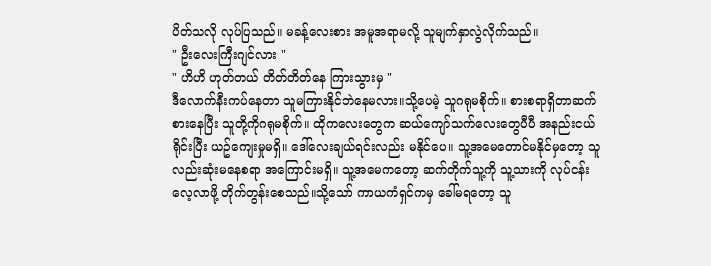ပိတ်သလို လုပ်ပြသည်။ မခန့်လေးစား အမူအရာမလို့ သူမျက်နှာလွဲလိုက်သည်။
" ဦးလေးကြီးဂျင်လား "
" ဟိဟိ ဟုတ်တယ် တိတ်တိတ်နေ ကြားသွားမှ "
ဒီလောက်နီးကပ်နေတာ သူမကြားနိုင်ဘဲနေမလား။သို့ပေမဲ့ သူဂရုမစိုက်။ စားစရာရှိတာဆက်စားနေပြီး သူတို့ကိုဂရုမစိုက်။ ထိုကလေးတွေက ဆယ်ကျော်သက်လေးတွေပီပီ အနည်းငယ်ရိုင်းပြီး ယဥ်ကျေးမှုမရှိ။ ဒေါ်လေးချယ်ရင်းလည်း မနိုင်ပေ။ သူ့အမေတောင်မနိုင်မှတော့ သူလည်းဆုံးမနေစရာ အကြောင်းမရှိ။ သူ့အမေကတော့ ဆက်တိုက်သူ့ကို သူ့သားကို လုပ်ငန်းလေ့လာဖို့ တိုက်တွန်းစေသည်။သို့သော် ကာယကံရှင်ကမှ ခေါ်မရတော့ သူ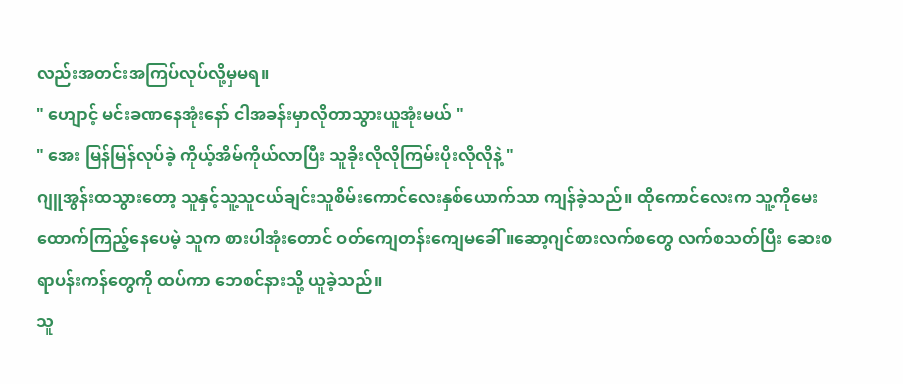လည်းအတင်းအကြပ်လုပ်လို့မှမရ။
" ဟျောင့် မင်းခဏနေအုံးနော် ငါအခန်းမှာလိုတာသွားယူအုံးမယ် "
" အေး မြန်မြန်လုပ်ခဲ့ ကိုယ့်အိမ်ကိုယ်လာပြီး သူခိုးလိုလိုကြမ်းပိုးလိုလိုနဲ့ "
ဂျူအွန်းထသွားတော့ သူနှင့်သူ့သူငယ်ချင်းသူစိမ်းကောင်လေးနှစ်ယောက်သာ ကျန်ခဲ့သည်။ ထိုကောင်လေးက သူ့ကိုမေးထောက်ကြည့်နေပေမဲ့ သူက စားပါအုံးတောင် ဝတ်ကျေတန်းကျေမခေါ်။ဆော့ဂျင်စားလက်စတွေ လက်စသတ်ပြီး ဆေးစရာပန်းကန်တွေကို ထပ်ကာ ဘေစင်နားသို့ ယူခဲ့သည်။
သူ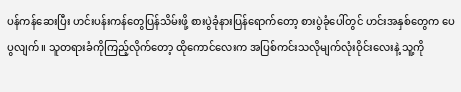ပန်ကန်ဆေးပြီး ဟင်းပန်းကန်တွေပြန်သိမ်းဖို့ စားပွဲခုံနားပြန်ရောက်တော့ စားပွဲခုံပေါ်တွင် ဟင်းအနှစ်တွေက ပေပွလျက်။ သူတရားခံကိုကြည့်လိုက်တော့ ထိုကောင်လေးက အပြစ်ကင်းသလိုမျက်လုံးဝိုင်းလေးနဲ့ သူ့ကို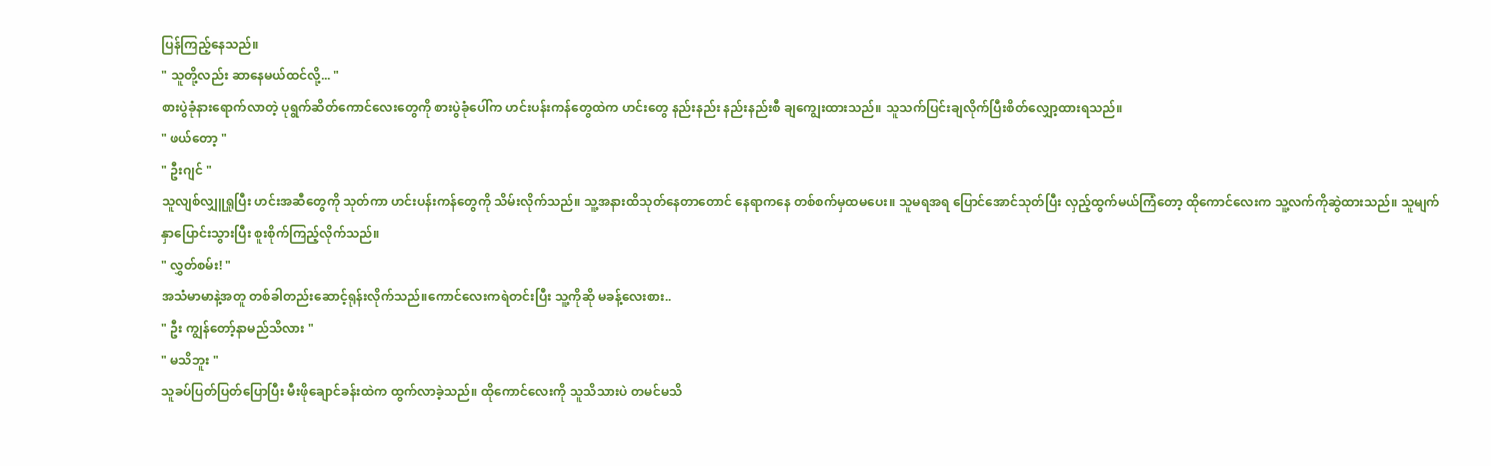ပြန်ကြည့်နေသည်။
" သူတို့လည်း ဆာနေမယ်ထင်လို့... "
စားပွဲခုံနားရောက်လာတဲ့ ပုရွက်ဆိတ်ကောင်လေးတွေကို စားပွဲခုံပေါ်က ဟင်းပန်းကန်တွေထဲက ဟင်းတွေ နည်းနည်း နည်းနည်းစီ ချကျွေးထားသည်။ သူသက်ပြင်းချလိုက်ပြီးစိတ်လျှော့ထားရသည်။
" ဖယ်တော့ "
" ဦးဂျင် "
သူလျစ်လျှူရှုပြီး ဟင်းအဆီတွေကို သုတ်ကာ ဟင်းပန်းကန်တွေကို သိမ်းလိုက်သည်။ သူ့အနားထိသုတ်နေတာတောင် နေရာကနေ တစ်စက်မှထမပေး။ သူမရအရ ပြောင်အောင်သုတ်ပြီး လှည့်ထွက်မယ်ကြံတော့ ထိုကောင်လေးက သူ့လက်ကိုဆွဲထားသည်။ သူမျက်နှာပြောင်းသွားပြီး စူးစိုက်ကြည့်လိုက်သည်။
" လွှတ်စမ်း! "
အသံမာမာနဲ့အတူ တစ်ခါတည်းဆောင့်ရုန်းလိုက်သည်။ကောင်လေးကရဲတင်းပြီး သူ့ကိုဆို မခန့်လေးစား..
" ဦး ကျွန်တော့်နာမည်သိလား "
" မသိဘူး "
သူခပ်ပြတ်ပြတ်ပြောပြီး မီးဖိုချောင်ခန်းထဲက ထွက်လာခဲ့သည်။ ထိုကောင်လေးကို သူသိသားပဲ တမင်မသိ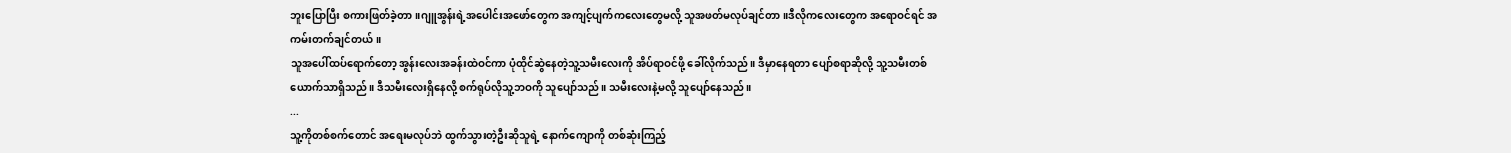ဘူးပြောပြီး စကားဖြတ်ခဲ့တာ။ဂျူအွန်းရဲ့အပေါင်းအဖော်တွေက အကျင့်ပျက်ကလေးတွေမလို့ သူအဖတ်မလုပ်ချင်တာ။ဒီလိုကလေးတွေက အရောဝင်ရင် အကမ်းတက်ချင်တယ်။
သူအပေါ်ထပ်ရောက်တော့ အွန်းလေးအခန်းထဲဝင်ကာ ပုံထိုင်ဆွဲနေတဲ့သူ့သမီးလေးကို အိပ်ရာဝင်ဖို့ ခေါ်လိုက်သည်။ ဒီမှာနေရတာ ပျော်စရာဆိုလို့ သူ့သမီးတစ်ယောက်သာရှိသည်။ ဒီသမီးလေးရှိနေလို့ စက်ရုပ်လိုသူ့ဘဝကို သူပျော်သည်။ သမီးလေးနဲ့မလို့ သူပျော်နေသည်။
...
သူ့ကိုတစ်စက်တောင် အရေးမလုပ်ဘဲ ထွက်သွားတဲ့ဦးဆိုသူရဲ့ နောက်ကျောကို တစ်ဆုံးကြည့်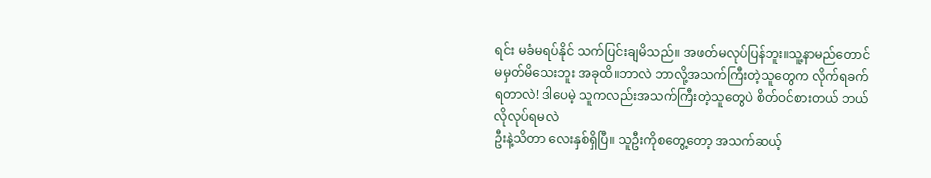ရင်း မခံမရပ်နိုင် သက်ပြင်းချမိသည်။ အဖတ်မလုပ်ပြန်ဘူး။သူ့နာမည်တောင် မမှတ်မိသေးဘူး အခုထိ။ဘာလဲ ဘာလို့အသက်ကြီးတဲ့သူတွေက လိုက်ရခက်ရတာလဲ! ဒါပေမဲ့ သူကလည်းအသက်ကြီးတဲ့သူတွေပဲ စိတ်ဝင်စားတယ် ဘယ်လိုလုပ်ရမလဲ
ဦးနဲ့သိတာ လေးနှစ်ရှိပြီ။ သူဦးကိုစတွေ့တော့ အသက်ဆယ့်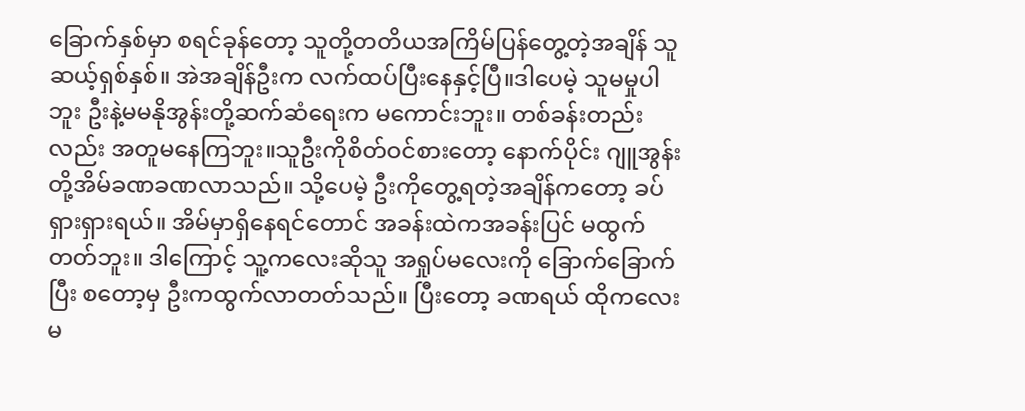ခြောက်နှစ်မှာ စရင်ခုန်တော့ သူတို့တတိယအကြိမ်ပြန်တွေ့တဲ့အချိန် သူဆယ့်ရှစ်နှစ်။ အဲအချိန်ဦးက လက်ထပ်ပြီးနေနှင့်ပြီ။ဒါပေမဲ့ သူမမှုပါဘူး ဦးနဲ့မမနိုအွန်းတို့ဆက်ဆံရေးက မကောင်းဘူး။ တစ်ခန်းတည်းလည်း အတူမနေကြဘူး။သူဦးကိုစိတ်ဝင်စားတော့ နောက်ပိုင်း ဂျူအွန်းတို့အိမ်ခဏခဏလာသည်။ သို့ပေမဲ့ ဦးကိုတွေ့ရတဲ့အချိန်ကတော့ ခပ်ရှားရှားရယ်။ အိမ်မှာရှိနေရင်တောင် အခန်းထဲကအခန်းပြင် မထွက်တတ်ဘူး။ ဒါကြောင့် သူ့ကလေးဆိုသူ အရှုပ်မလေးကို ခြောက်ခြောက်ပြီး စတော့မှ ဦးကထွက်လာတတ်သည်။ ပြီးတော့ ခဏရယ် ထိုကလေးမ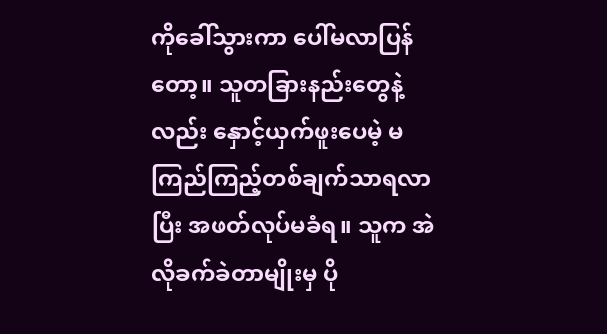ကိုခေါ်သွားကာ ပေါ်မလာပြန်တော့။ သူတခြားနည်းတွေနဲ့လည်း နှောင့်ယှက်ဖူးပေမဲ့ မကြည်ကြည့်တစ်ချက်သာရလာပြီး အဖတ်လုပ်မခံရ။ သူက အဲလိုခက်ခဲတာမျိုးမှ ပို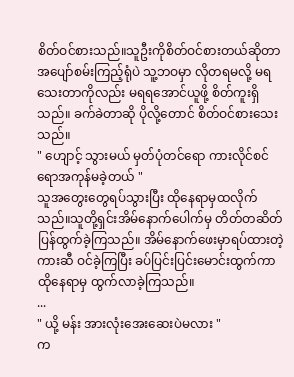စိတ်ဝင်စားသည်။သူဦးကိုစိတ်ဝင်စားတယ်ဆိုတာ အပျော်စမ်းကြည့်ရုံပဲ သူ့ဘဝမှာ လိုတရမလို့ မရသေးတာကိုလည်း မရရအောင်ယူဖို့ စိတ်ကူးရှိသည်။ ခက်ခဲတာဆို ပိုလို့တောင် စိတ်ဝင်စားသေးသည်။
" ဟျောင့် သွားမယ် မှတ်ပုံတင်ရော ကားလိုင်စင်ရောအကုန်မခဲ့တယ် "
သူအတွေးတွေရပ်သွားပြီး ထိုနေရာမှထလိုက်သည်။သူတို့ရှင်းအိမ်နောက်ပေါက်မှ တိတ်တဆိတ် ပြန်ထွက်ခဲ့ကြသည်။ အိမ်နောက်ဖေးမှာရပ်ထားတဲ့ကားဆီ ဝင်ခဲ့ကြပြီး ခပ်ပြင်းပြင်းမောင်းထွက်ကာ ထိုနေရာမှ ထွက်လာခဲ့ကြသည်။
...
" ယို့ မန်း အားလုံးအေးဆေးပဲမလား "
က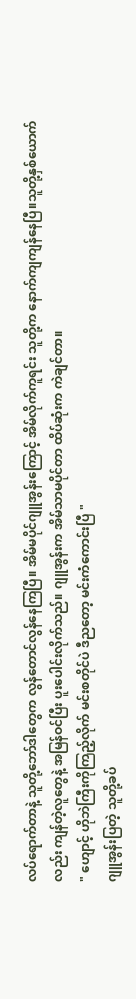လပ်ရောက်တာနဲ့ သူတို့ဘော်ဒါတွေက လွန်တောင်လွန်နေကြပြီ။ အိမ်မပိုင်ဂျူအွန်းကြောင့် အိမ်လိုက်ကူရင်း သူတို့က နောက်ကျကျန်နေပြီ။သူတို့နှစ်ယောက်လည်း ကျန်တဲ့လူတွေနဲ့ အမြန်ဝင်ပြီး ပူးပေါင်းလိုက်သည်။ ဂျူအွန်းက အိမ်သာမပိုင်တာ ထိပ်ဆုံးက ကဲချင်တာ။
" ဟျောင့် ဟိုဘဲကြီးကိုကြည့်လိုက် မင်းစတိုင်ပဲ ဒီညတော့ မင်းကံကောင်းပြီ "
ဂျူအွန်းပြတဲ့ သူတို့ခပ်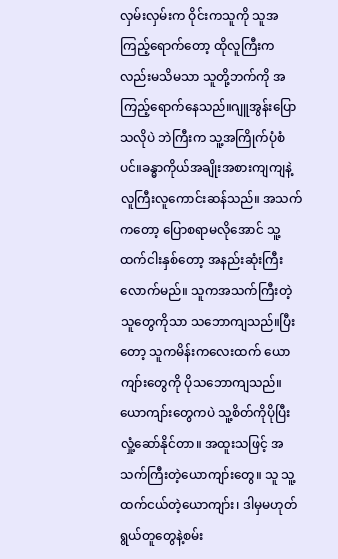လှမ်းလှမ်းက ဝိုင်းကသူကို သူအကြည့်ရောက်တော့ ထိုလူကြီးကလည်းမသိမသာ သူတို့ဘက်ကို အကြည့်ရောက်နေသည်။ဂျူအွန်းပြောသလိုပဲ ဘဲကြီးက သူ့အကြိုက်ပုံစံပင်။ခန္ဓာကိုယ်အချိုးအစားကျကျနဲ့ လူကြီးလူကောင်းဆန်သည်။ အသက်ကတော့ ပြောစရာမလိုအောင် သူ့ထက်ငါးနှစ်တော့ အနည်းဆုံးကြီးလောက်မည်။ သူကအသက်ကြီးတဲ့သူတွေကိုသာ သဘောကျသည်။ပြီးတော့ သူကမိန်းကလေးထက် ယောကျာ်းတွေကို ပိုသဘောကျသည်။ ယောကျာ်းတွေကပဲ သူ့စိတ်ကိုပိုပြီး လှုံ့ဆော်နိုင်တာ။ အထူးသဖြင့် အသက်ကြီးတဲ့ယောကျာ်းတွေ။ သူ သူ့ထက်ငယ်တဲ့ယောကျာ်း၊ ဒါမှမဟုတ် ရွယ်တူတွေနဲ့စမ်း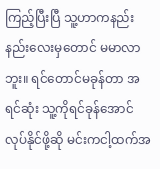ကြည့်ပြီးပြီ သူ့ဟာကနည်းနည်းလေးမှတောင် မမာလာဘူး။ ရင်တောင်မခုန်တာ အရင်ဆုံး သူ့ကိုရင်ခုန်အောင်လုပ်နိုင်ဖို့ဆို မင်းကငါ့ထက်အ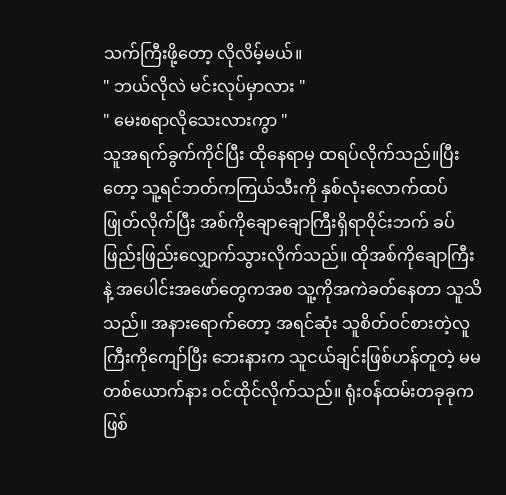သက်ကြီးဖို့တော့ လိုလိမ့်မယ်။
" ဘယ်လိုလဲ မင်းလုပ်မှာလား "
" မေးစရာလိုသေးလားကွာ "
သူအရက်ခွက်ကိုင်ပြီး ထိုနေရာမှ ထရပ်လိုက်သည်။ပြီးတော့ သူ့ရင်ဘတ်ကကြယ်သီးကို နှစ်လုံးလောက်ထပ်ဖြုတ်လိုက်ပြီး အစ်ကိုချောချောကြီးရှိရာဝိုင်းဘက် ခပ်ဖြည်းဖြည်းလျှောက်သွားလိုက်သည်။ ထိုအစ်ကိုချောကြီးနဲ့ အပေါင်းအဖော်တွေကအစ သူ့ကိုအကဲခတ်နေတာ သူသိသည်။ အနားရောက်တော့ အရင်ဆုံး သူစိတ်ဝင်စားတဲ့လူကြီးကိုကျော်ပြီး ဘေးနားက သူငယ်ချင်းဖြစ်ဟန်တူတဲ့ မမတစ်ယောက်နား ဝင်ထိုင်လိုက်သည်။ ရုံးဝန်ထမ်းတခုခုက ဖြစ်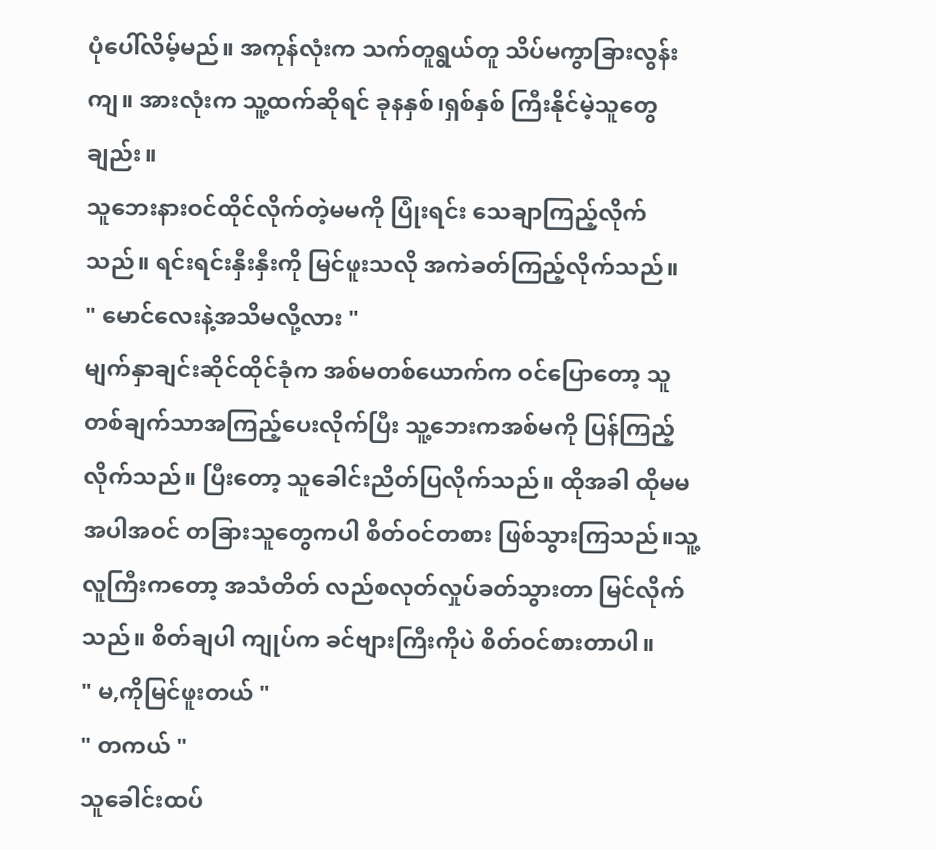ပုံပေါ်လိမ့်မည်။ အကုန်လုံးက သက်တူရွယ်တူ သိပ်မကွာခြားလွန်းကျ။ အားလုံးက သူ့ထက်ဆိုရင် ခုနနှစ်၊ရှစ်နှစ် ကြီးနိုင်မဲ့သူတွေချည်း။
သူဘေးနားဝင်ထိုင်လိုက်တဲ့မမကို ပြုံးရင်း သေချာကြည့်လိုက်သည်။ ရင်းရင်းနှီးနှီးကို မြင်ဖူးသလို အကဲခတ်ကြည့်လိုက်သည်။
" မောင်လေးနဲ့အသိမလို့လား "
မျက်နှာချင်းဆိုင်ထိုင်ခုံက အစ်မတစ်ယောက်က ဝင်ပြောတော့ သူတစ်ချက်သာအကြည့်ပေးလိုက်ပြီး သူ့ဘေးကအစ်မကို ပြန်ကြည့်လိုက်သည်။ ပြီးတော့ သူခေါင်းညိတ်ပြလိုက်သည်။ ထိုအခါ ထိုမမအပါအဝင် တခြားသူတွေကပါ စိတ်ဝင်တစား ဖြစ်သွားကြသည်။သူ့လူကြီးကတော့ အသံတိတ် လည်စလုတ်လှုပ်ခတ်သွားတာ မြင်လိုက်သည်။ စိတ်ချပါ ကျုပ်က ခင်ဗျားကြီးကိုပဲ စိတ်ဝင်စားတာပါ။
" မ,ကိုမြင်ဖူးတယ် "
" တကယ် "
သူခေါင်းထပ်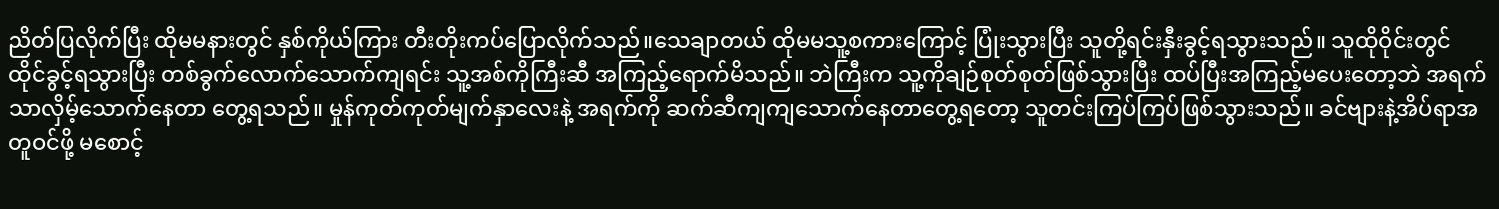ညိတ်ပြလိုက်ပြီး ထိုမမနားတွင် နှစ်ကိုယ်ကြား တီးတိုးကပ်ပြောလိုက်သည်။သေချာတယ် ထိုမမသူ့စကားကြောင့် ပြုံးသွားပြီး သူတို့ရင်းနှီးခွင့်ရသွားသည်။ သူထိုဝိုင်းတွင် ထိုင်ခွင့်ရသွားပြီး တစ်ခွက်လောက်သောက်ကျရင်း သူ့အစ်ကိုကြီးဆီ အကြည့်ရောက်မိသည်။ ဘဲကြီးက သူ့ကိုချဉ်စုတ်စုတ်ဖြစ်သွားပြီး ထပ်ပြီးအကြည့်မပေးတော့ဘဲ အရက်သာလှိမ့်သောက်နေတာ တွေ့ရသည်။ မှုန်ကုတ်ကုတ်မျက်နှာလေးနဲ့ အရက်ကို ဆက်ဆီကျကျသောက်နေတာတွေ့ရတော့ သူတင်းကြပ်ကြပ်ဖြစ်သွားသည်။ ခင်ဗျားနဲ့အိပ်ရာအတူဝင်ဖို့ မစောင့်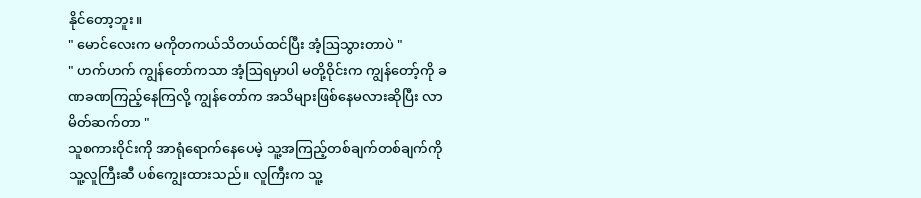နိုင်တော့ဘူး။
" မောင်လေးက မကိုတကယ်သိတယ်ထင်ပြီး အံ့ဩသွားတာပဲ "
" ဟက်ဟက် ကျွန်တော်ကသာ အံ့ဩရမှာပါ မတို့ဝိုင်းက ကျွန်တော့်ကို ခဏခဏကြည့်နေကြလို့ ကျွန်တော်က အသိများဖြစ်နေမလားဆိုပြီး လာမိတ်ဆက်တာ "
သူစကားဝိုင်းကို အာရုံရောက်နေပေမဲ့ သူ့အကြည့်တစ်ချက်တစ်ချက်ကို သူ့လူကြီးဆီ ပစ်ကျွေးထားသည်။ လူကြီးက သူ့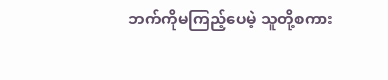ဘက်ကိုမကြည့်ပေမဲ့ သူတို့စကား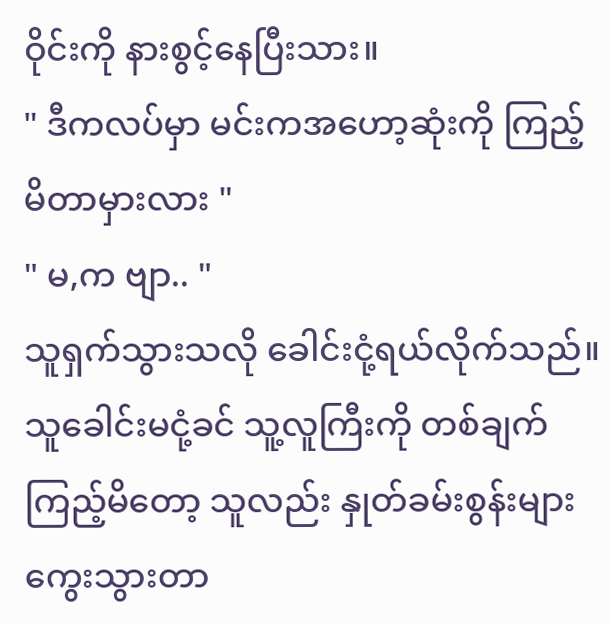ဝိုင်းကို နားစွင့်နေပြီးသား။
" ဒီကလပ်မှာ မင်းကအဟော့ဆုံးကို ကြည့်မိတာမှားလား "
" မ,က ဗျာ.. "
သူရှက်သွားသလို ခေါင်းငုံ့ရယ်လိုက်သည်။ သူခေါင်းမငုံ့ခင် သူ့လူကြီးကို တစ်ချက်ကြည့်မိတော့ သူလည်း နှုတ်ခမ်းစွန်းများ ကွေးသွားတာ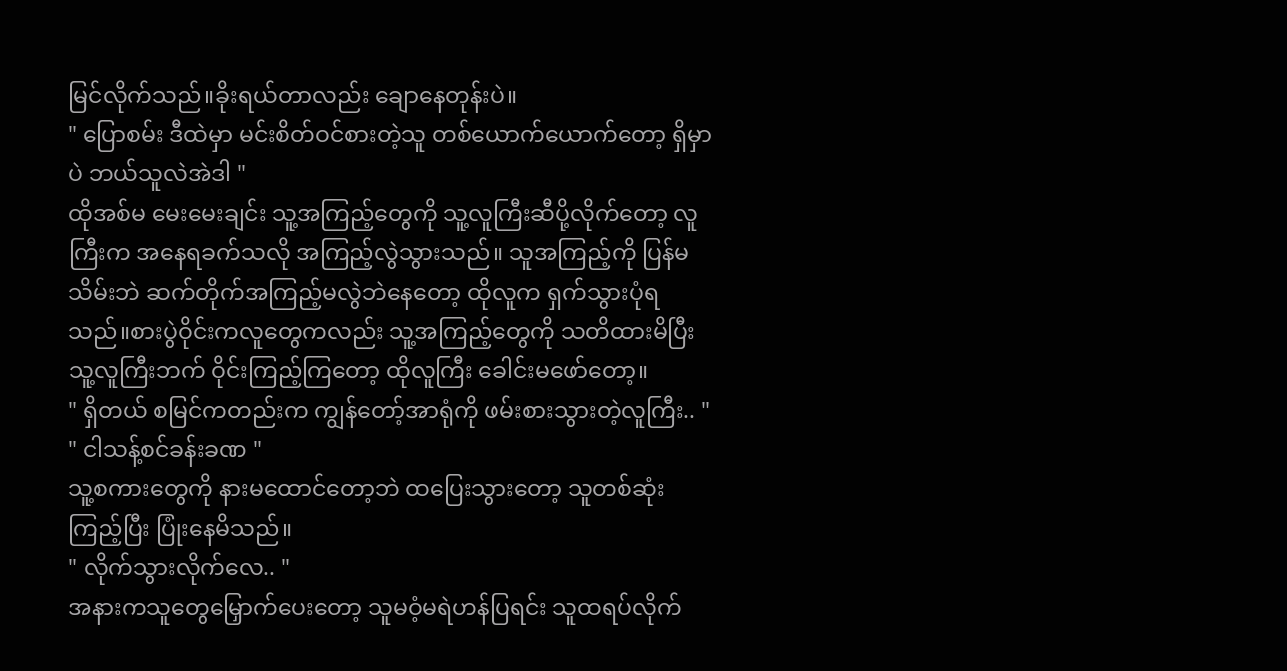မြင်လိုက်သည်။ခိုးရယ်တာလည်း ချောနေတုန်းပဲ။
" ပြောစမ်း ဒီထဲမှာ မင်းစိတ်ဝင်စားတဲ့သူ တစ်ယောက်ယောက်တော့ ရှိမှာပဲ ဘယ်သူလဲအဲဒါ "
ထိုအစ်မ မေးမေးချင်း သူ့အကြည့်တွေကို သူ့လူကြီးဆီပို့လိုက်တော့ လူကြီးက အနေရခက်သလို အကြည့်လွဲသွားသည်။ သူအကြည့်ကို ပြန်မသိမ်းဘဲ ဆက်တိုက်အကြည့်မလွဲဘဲနေတော့ ထိုလူက ရှက်သွားပုံရသည်။စားပွဲဝိုင်းကလူတွေကလည်း သူ့အကြည့်တွေကို သတိထားမိပြီး သူ့လူကြီးဘက် ဝိုင်းကြည့်ကြတော့ ထိုလူကြီး ခေါင်းမဖော်တော့။
" ရှိတယ် စမြင်ကတည်းက ကျွန်တော့်အာရုံကို ဖမ်းစားသွားတဲ့လူကြီး.. "
" ငါသန့်စင်ခန်းခဏ "
သူ့စကားတွေကို နားမထောင်တော့ဘဲ ထပြေးသွားတော့ သူတစ်ဆုံးကြည့်ပြီး ပြုံးနေမိသည်။
" လိုက်သွားလိုက်လေ.. "
အနားကသူတွေမြှောက်ပေးတော့ သူမဝံ့မရဲဟန်ပြရင်း သူထရပ်လိုက်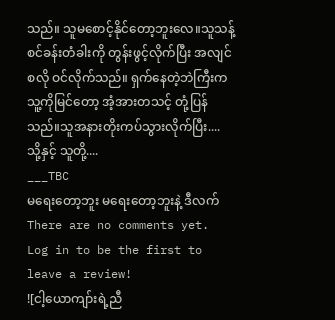သည်။ သူမစောင့်နိုင်တော့ဘူးလေ။သူသန့်စင်ခန်းတံခါးကို တွန်းဖွင့်လိုက်ပြီး အလျင်စလို ဝင်လိုက်သည်။ ရှက်နေတဲ့ဘဲကြီးက သူ့ကိုမြင်တော့ အံ့အားတသင့် တုံ့ပြန်သည်။သူအနားတိုးကပ်သွားလိုက်ပြီး.... သို့နှင့် သူတို့....
___TBC
မရေးတော့ဘူး မရေးတော့ဘူးနဲ့ ဒီလက်
There are no comments yet. Log in to be the first to leave a review!
![ငါ့ယောကျာ်းရဲ့ညီ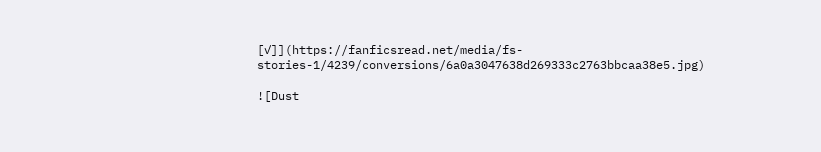[✓]](https://fanficsread.net/media/fs-stories-1/4239/conversions/6a0a3047638d269333c2763bbcaa38e5.jpg)

![Dust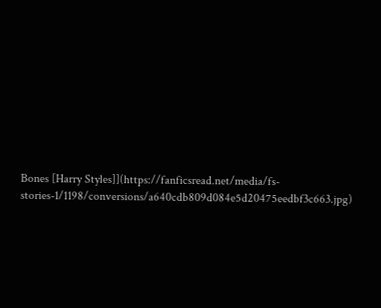Bones [Harry Styles]](https://fanficsread.net/media/fs-stories-1/1198/conversions/a640cdb809d084e5d20475eedbf3c663.jpg)